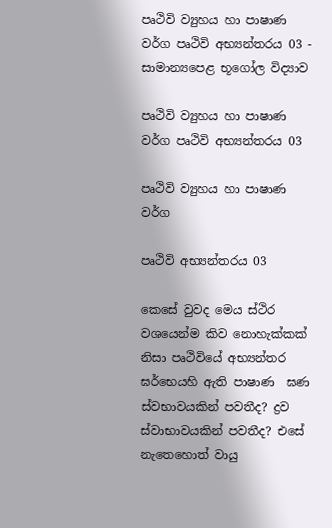පෘථිවි ව්‍යුහය හා පාෂාණ වර්ග පෘථිවි අභ්‍යන්තරය 03 - සාමාන්‍යපෙළ භූගෝල විද්‍යාව

පෘථිවි ව්‍යුහය හා පාෂාණ වර්ග පෘථිවි අභ්‍යන්තරය 03

පෘථිවි ව්‍යුහය හා පාෂාණ වර්ග

පෘථිවි අභ්‍යන්තරය 03

කෙසේ වුවද මෙය ස්ථිර වශයෙන්ම කිව නොහැක්කක් නිසා පෘථිවියේ අභ්‍යන්තර ඝර්භෙයහි ඇති පාෂාණ  ඝණ ස්වභාවයකින් පවතීද? ද්‍රව ස්වාභාවයකින් පවතීද? එසේ නැතෙහොත් වායු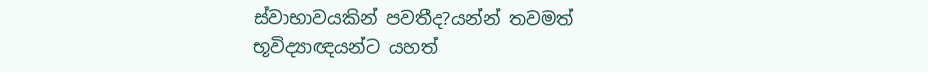ස්වාභාවයකින් පවතීද?යන්න් තවමත් භූවිද්‍යාඥයන්ට යහත්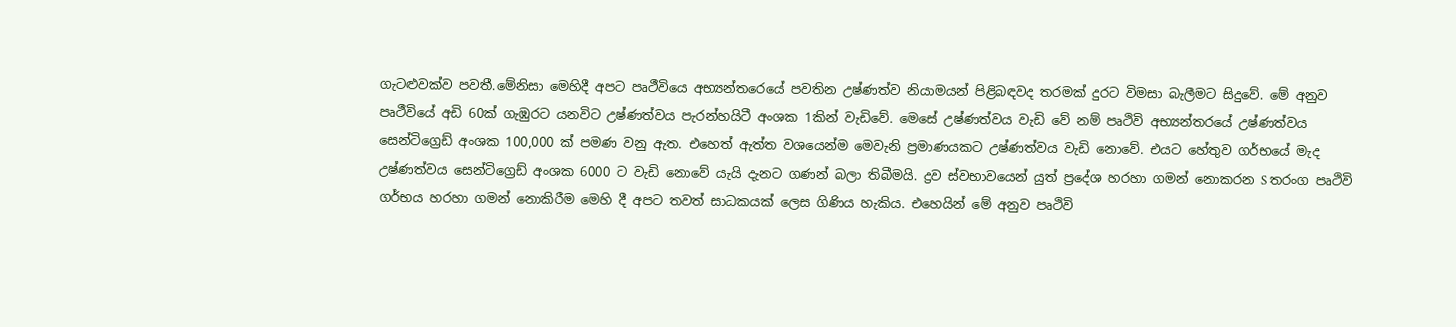ගැටළුවක්ව පවතී.මේනිසා මෙහිදී අපට පෘථීවියෙ අභ්‍යන්තරෙයේ පවතින උෂ්ණත්ව නියාමයන් පිළිබඳවද තරමක් දුරට විමසා බැලීමට සිදුවේ. මේ අනුව පෘථීවියේ අඩි 60ක් ගැඹුරට යනවිට උෂ්ණත්වය පැරන්හයිටී අංශක 1කින් වැඩිවේ. මෙසේ උෂ්ණත්වය වැඩි වේ නම් පෘථිවි අභ්‍යන්තරයේ උෂ්ණත්වය සෙන්ටිග්‍රෙඩ් අංශක 100,000 ක් පමණ වනු ඇත. එහෙත් ඇත්ත වශයෙන්ම මෙවැනි ප්‍රමාණයකට උෂ්ණත්වය වැඩි නොවේ. එයට හේතුව ගර්භයේ මැද උෂ්ණත්වය සෙන්ටිග්‍රෙඩ් අංශක 6000 ට වැඩි නොවේ යැයි දැනට ගණන් බලා තිබීමයි. ද්‍රව ස්වභාවයෙන් යුත් ප්‍රදේශ හරහා ගමන් නොකරන S තරංග පෘථිවි ගර්භය හරහා ගමන් නොකිරීම මෙහි දී අපට තවත් සාධකයක් ලෙස ගිණිය හැකිය. එහෙයින් මේ අනුව පෘථිවි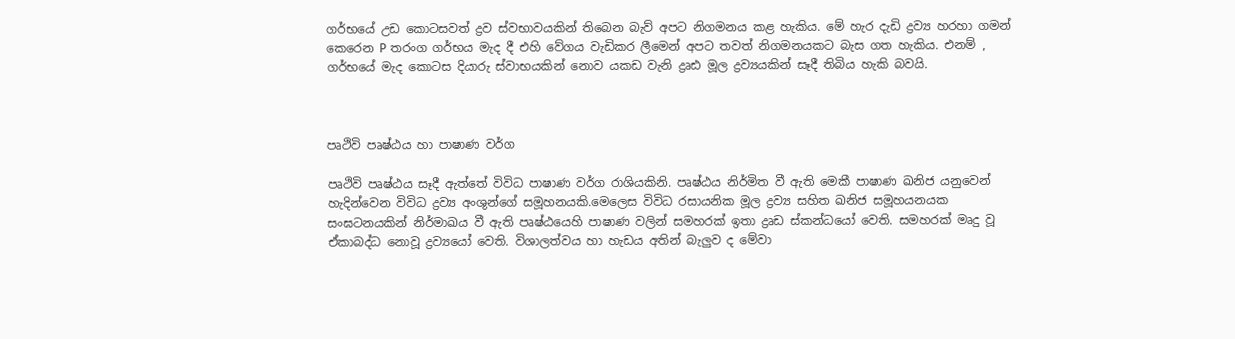ගර්භයේ උඩ කොටසවත් ද්‍රව ස්වභාවයකින් තිබෙන බැව් අපට නිගමනය කළ හැකිය. මේ හැර දැඩි ද්‍රව්‍ය හරහා ගමන් කෙරෙන P තරංග ගර්භය මැද දී එහි වේගය වැඩිකර ලීමෙන් අපට තවත් නිගමනයකට බැස ගත හැකිය. එනම් , ගර්භයේ මැද කොටස දියාරු ස්වාභයකින් නොව යකඩ වැනි ද්‍රෘඪ මූල ද්‍රව්‍යයකින් සෑදී තිබිය හැකි බවයි.



පෘථිවි පෘෂ්ඨය හා පාෂාණ වර්ග

පෘථිවි පෘෂ්ඨය සෑදී ඇත්තේ විවිධ පාෂාණ වර්ග රාශියකිනි. පෘෂ්ඨය නිර්මිත වී ඇති මෙකී පාෂාණ ඛනිජ යනුවෙන් හැදින්වෙන විවිධ ද්‍රව්‍ය අංශුන්ගේ සමූහනයකි.මෙලෙස විවිධ රසායනික මූල ද්‍රව්‍ය සහිත ඛනිජ සමූහයනයක සංඝටනයකින් නිර්මාඛය වී ඇති පෘෂ්ඨයෙහි පාෂාණ වලින් සමහරක් ඉතා ද්‍රෘඩ ස්කන්ධයෝ වෙති. සමහරක් මෘදු වූ ඒකාබද්ධ නොවූ ද්‍රව්‍යයෝ වෙති. විශාලත්වය හා හැඩය අතින් බැලුව ද මේවා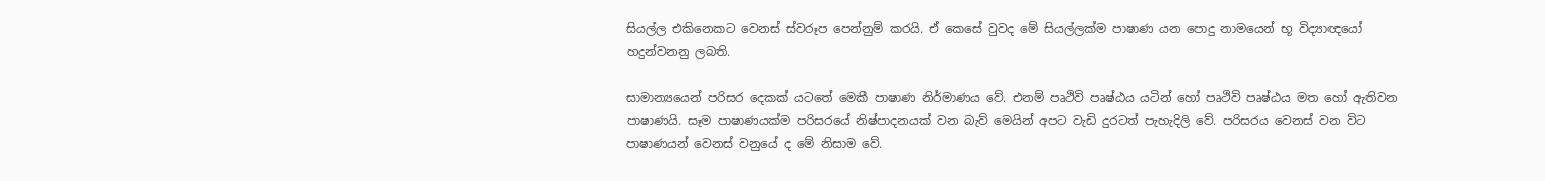සියල්ල එකිනෙකට වෙනස් ස්වරූප පෙන්නුම් කරයි. ඒ කෙසේ වුවද මේ සියල්ලක්ම පාෂාණ යන පොදු නාමයෙන් භූ විද්‍යාඥයෝ හදුන්වනනු ලබති.

සාමාන්‍යයෙන් පරිසර දෙකක් යටතේ මෙකී පාෂාණ නිර්මාණය වේ. එනම් පෘථිවි පෘෂ්ඨය යටින් හෝ පෘථිවි පෘෂ්ඨය මත හෝ ඇතිවන පාෂාණයි. සෑම පාෂාණයක්ම පරිසරයේ නිෂ්පාදනයක් වන බැව් මෙයින් අපට වැඩි දුරටත් පැහැදිලි වේ. පරිසරය වෙනස් වන විට පාෂාණයන් වෙනස් වනුයේ ද මේ නිසාම වේ.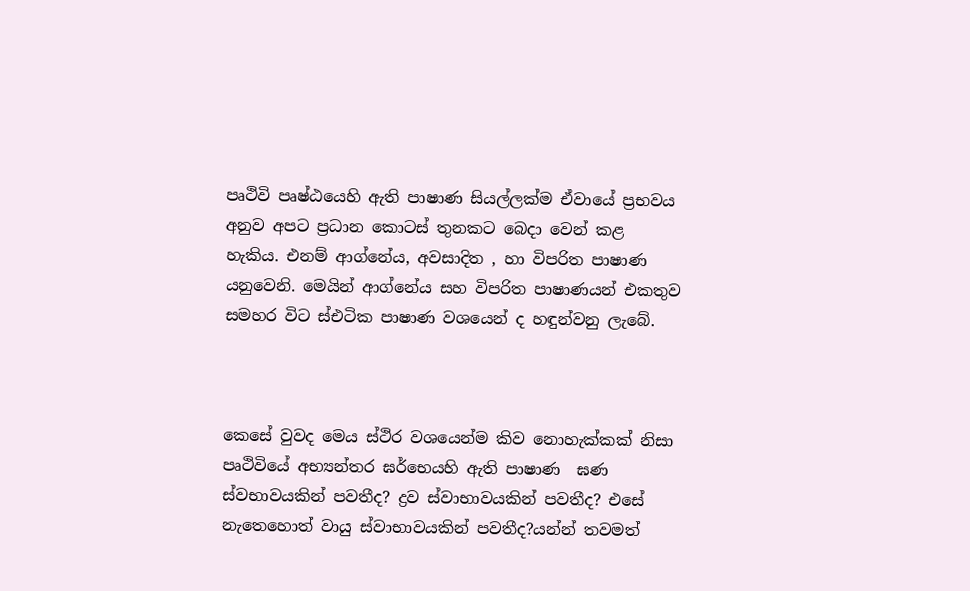පෘථිවි පෘෂ්ඨයෙහි ඇති පාෂාණ සියල්ලක්ම ඒවායේ ප්‍රභවය අනුව අපට ප්‍රධාන කොටස් තුනකට බෙදා වෙන් කළ හැකිය. එනම් ආග්නේය, අවසාදිත , හා විපරිත පාෂාණ යනුවෙනි. මෙයින් ආග්නේය සහ විපරිත පාෂාණයන් එකතුව සමහර විට ස්එටික පාෂාණ වශයෙන් ද හඳුන්වනු ලැබේ.



කෙසේ වුවද මෙය ස්ථිර වශයෙන්ම කිව නොහැක්කක් නිසා පෘථිවියේ අභ්‍යන්තර ඝර්භෙයහි ඇති පාෂාණ  ඝණ ස්වභාවයකින් පවතීද? ද්‍රව ස්වාභාවයකින් පවතීද? එසේ නැතෙහොත් වායු ස්වාභාවයකින් පවතීද?යන්න් තවමත්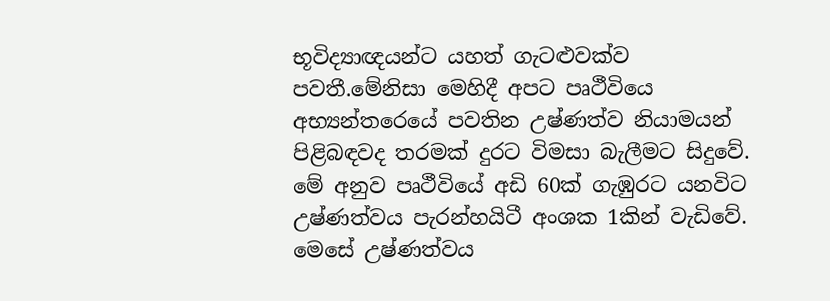භූවිද්‍යාඥයන්ට යහත් ගැටළුවක්ව පවතී.මේනිසා මෙහිදී අපට පෘථීවියෙ අභ්‍යන්තරෙයේ පවතින උෂ්ණත්ව නියාමයන් පිළිබඳවද තරමක් දුරට විමසා බැලීමට සිදුවේ. මේ අනුව පෘථීවියේ අඩි 60ක් ගැඹුරට යනවිට උෂ්ණත්වය පැරන්හයිටී අංශක 1කින් වැඩිවේ. මෙසේ උෂ්ණත්වය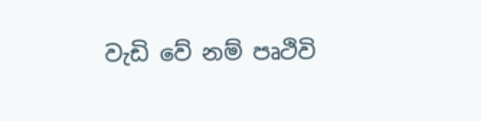වැඩි වේ නම් පෘථිවි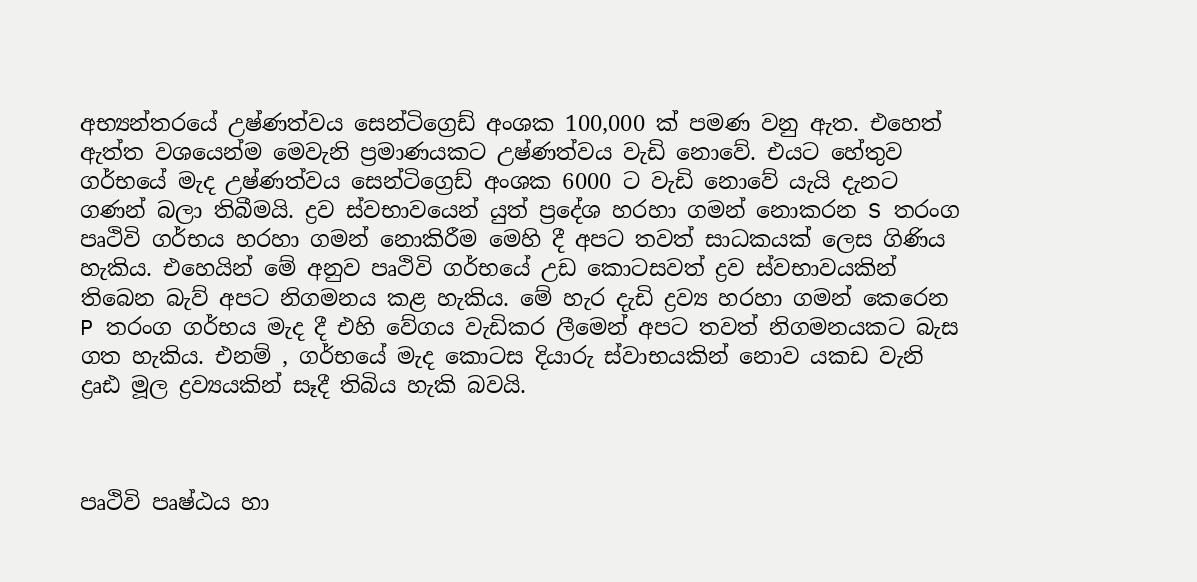අභ්‍යන්තරයේ උෂ්ණත්වය සෙන්ටිග්‍රෙඩ් අංශක 100,000 ක් පමණ වනු ඇත. එහෙත් ඇත්ත වශයෙන්ම මෙවැනි ප්‍රමාණයකට උෂ්ණත්වය වැඩි නොවේ. එයට හේතුව ගර්භයේ මැද උෂ්ණත්වය සෙන්ටිග්‍රෙඩ් අංශක 6000 ට වැඩි නොවේ යැයි දැනට ගණන් බලා තිබීමයි. ද්‍රව ස්වභාවයෙන් යුත් ප්‍රදේශ හරහා ගමන් නොකරන S තරංග පෘථිවි ගර්භය හරහා ගමන් නොකිරීම මෙහි දී අපට තවත් සාධකයක් ලෙස ගිණිය හැකිය. එහෙයින් මේ අනුව පෘථිවි ගර්භයේ උඩ කොටසවත් ද්‍රව ස්වභාවයකින් තිබෙන බැව් අපට නිගමනය කළ හැකිය. මේ හැර දැඩි ද්‍රව්‍ය හරහා ගමන් කෙරෙන P තරංග ගර්භය මැද දී එහි වේගය වැඩිකර ලීමෙන් අපට තවත් නිගමනයකට බැස ගත හැකිය. එනම් , ගර්භයේ මැද කොටස දියාරු ස්වාභයකින් නොව යකඩ වැනි ද්‍රෘඪ මූල ද්‍රව්‍යයකින් සෑදී තිබිය හැකි බවයි.



පෘථිවි පෘෂ්ඨය හා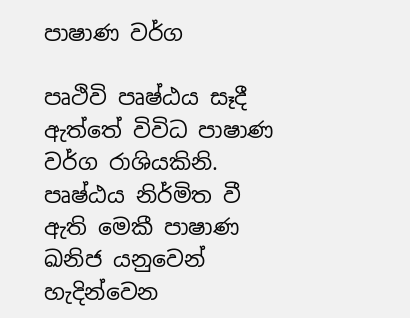පාෂාණ වර්ග

පෘථිවි පෘෂ්ඨය සෑදී ඇත්තේ විවිධ පාෂාණ වර්ග රාශියකිනි. පෘෂ්ඨය නිර්මිත වී ඇති මෙකී පාෂාණ ඛනිජ යනුවෙන් හැදින්වෙන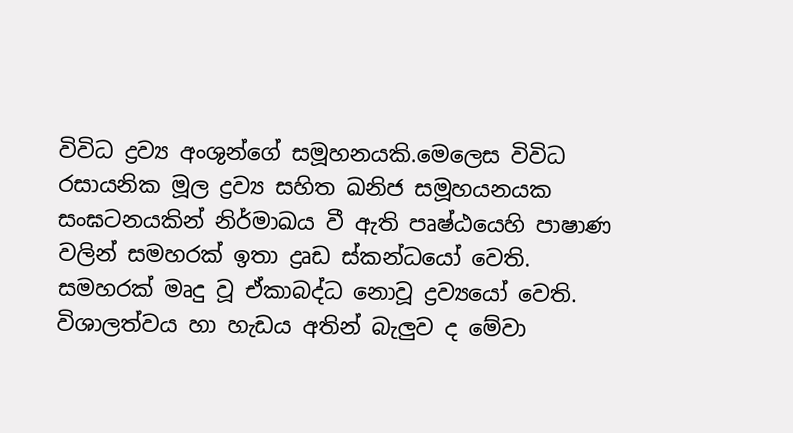විවිධ ද්‍රව්‍ය අංශුන්ගේ සමූහනයකි.මෙලෙස විවිධ රසායනික මූල ද්‍රව්‍ය සහිත ඛනිජ සමූහයනයක සංඝටනයකින් නිර්මාඛය වී ඇති පෘෂ්ඨයෙහි පාෂාණ වලින් සමහරක් ඉතා ද්‍රෘඩ ස්කන්ධයෝ වෙති. සමහරක් මෘදු වූ ඒකාබද්ධ නොවූ ද්‍රව්‍යයෝ වෙති. විශාලත්වය හා හැඩය අතින් බැලුව ද මේවා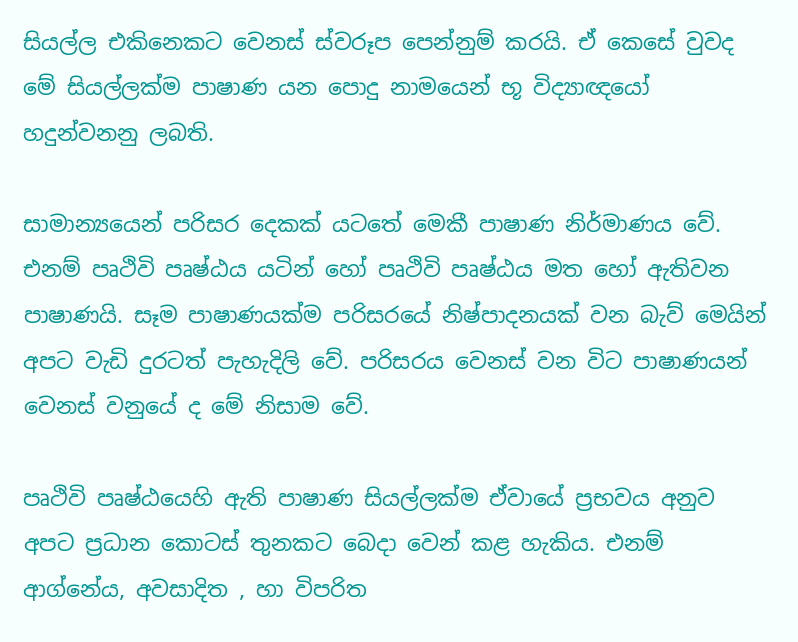සියල්ල එකිනෙකට වෙනස් ස්වරූප පෙන්නුම් කරයි. ඒ කෙසේ වුවද මේ සියල්ලක්ම පාෂාණ යන පොදු නාමයෙන් භූ විද්‍යාඥයෝ හදුන්වනනු ලබති.

සාමාන්‍යයෙන් පරිසර දෙකක් යටතේ මෙකී පාෂාණ නිර්මාණය වේ. එනම් පෘථිවි පෘෂ්ඨය යටින් හෝ පෘථිවි පෘෂ්ඨය මත හෝ ඇතිවන පාෂාණයි. සෑම පාෂාණයක්ම පරිසරයේ නිෂ්පාදනයක් වන බැව් මෙයින් අපට වැඩි දුරටත් පැහැදිලි වේ. පරිසරය වෙනස් වන විට පාෂාණයන් වෙනස් වනුයේ ද මේ නිසාම වේ.

පෘථිවි පෘෂ්ඨයෙහි ඇති පාෂාණ සියල්ලක්ම ඒවායේ ප්‍රභවය අනුව අපට ප්‍රධාන කොටස් තුනකට බෙදා වෙන් කළ හැකිය. එනම් ආග්නේය, අවසාදිත , හා විපරිත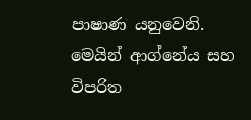පාෂාණ යනුවෙනි. මෙයින් ආග්නේය සහ විපරිත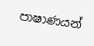පාෂාණයන්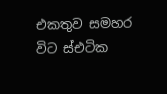එකතුව සමහර විට ස්එටික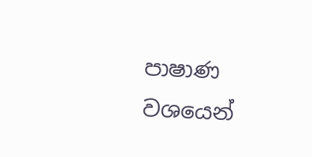පාෂාණ වශයෙන්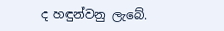ද හඳුන්වනු ලැබේ.